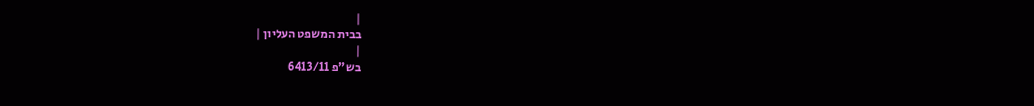|
בבית המשפט העליון |
|
בש"פ 6413/11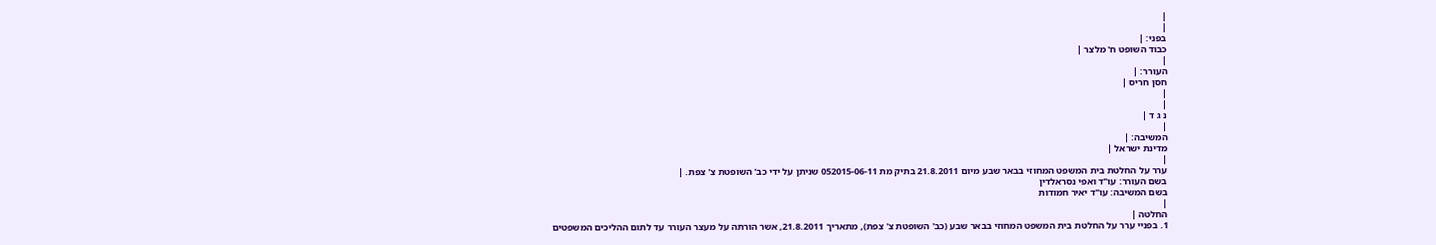|
|
בפני: |
כבוד השופט ח' מלצר |
|
העורר: |
חסן חריס |
|
|
נ ג ד |
|
המשיבה: |
מדינת ישראל |
|
ערר על החלטת בית המשפט המחוזי בבאר שבע מיום 21.8.2011 בתיק מת 052015-06-11 שניתן על ידי כב' השופטת צ' צפת. |
בשם העורר: עו"ד ואפי נסראלדין
בשם המשיבה: עו"ד יאיר חמודות
|
החלטה |
1. בפניי ערר על החלטת בית המשפט המחוזי בבאר שבע (כב' השופטת צ' צפת), מתאריך 21.8.2011, אשר הורתה על מעצר העורר עד לתום ההליכים המשפטים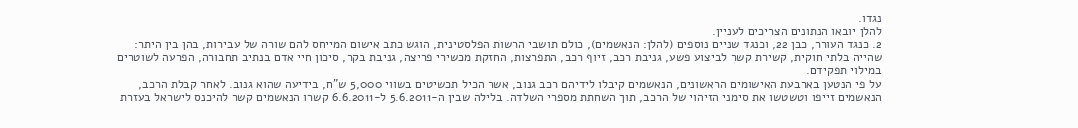נגדו.
להלן יובאו הנתונים הצריכים לעניין.
2. כנגד העורר, כבן 22, וכנגד שניים נוספים (להלן: הנאשמים), כולם תושבי הרשות הפלסטינית, הוגש כתב אישום המייחס להם שורה של עבירות, בהן בין היתר: שהייה בלתי חוקית, קשירת קשר לביצוע פשע, גניבת רכב, זיוף רכב, התפרצות, החזקת מכשירי פריצה, גניבת בקר, סיכון חיי אדם בנתיב תחבורה, הפרעה לשוטרים במילוי תפקידם.
על פי הנטען בארבעת האישומים הראשונים, הנאשמים קיבלו לידיהם רכב גנוב, אשר הכיל תכשיטים בשווי 5,000 ש"ח, בידיעה שהוא גנוב. לאחר קבלת הרכב, הנאשמים זייפו וטשטשו את סימני הזיהוי של הרכב, תוך השחתת מספרי השלדה. בלילה שבין ה-5.6.2011 ל-6.6.2011 קשרו הנאשמים קשר להיכנס לישראל בעזרת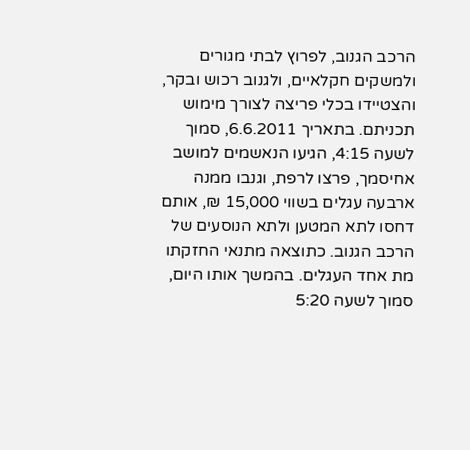הרכב הגנוב, לפרוץ לבתי מגורים ולמשקים חקלאיים, ולגנוב רכוש ובקר, והצטיידו בכלי פריצה לצורך מימוש תכניתם. בתאריך 6.6.2011, סמוך לשעה 4:15, הגיעו הנאשמים למושב אחיסמך, פרצו לרפת, וגנבו ממנה ארבעה עגלים בשווי 15,000 ₪, אותם דחסו לתא המטען ולתא הנוסעים של הרכב הגנוב. כתוצאה מתנאי החזקתו מת אחד העגלים. בהמשך אותו היום, סמוך לשעה 5:20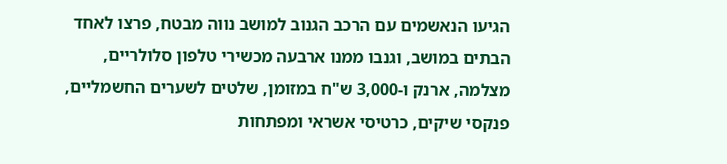הגיעו הנאשמים עם הרכב הגנוב למושב נווה מבטח, פרצו לאחד הבתים במושב, וגנבו ממנו ארבעה מכשירי טלפון סלולריים, מצלמה, ארנק ו-3,000 ש"ח במזומן, שלטים לשערים החשמליים, פנקסי שיקים, כרטיסי אשראי ומפתחות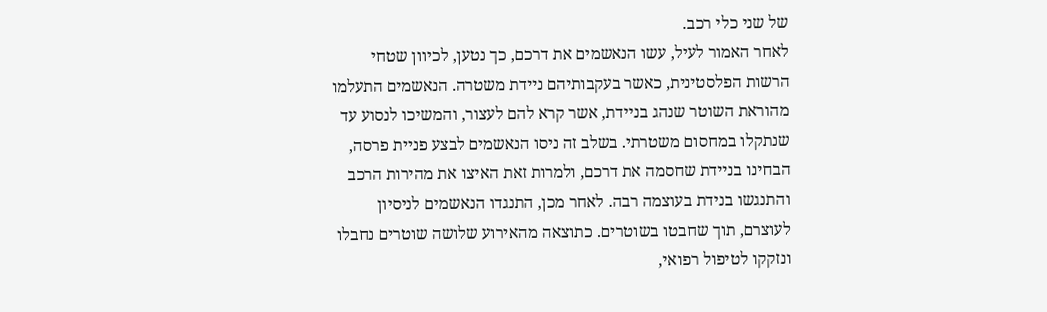של שני כלי רכב.
לאחר האמור לעיל, עשו הנאשמים את דרכם, כך נטען, לכיוון שטחי הרשות הפלסטינית, כאשר בעקבותיהם ניידת משטרה. הנאשמים התעלמו מהוראת השוטר שנהג בניידת, אשר קרא להם לעצור, והמשיכו לנסוע עד שנתקלו במחסום משטרתי. בשלב זה ניסו הנאשמים לבצע פניית פרסה, הבחינו בניידת שחסמה את דרכם, ולמרות זאת האיצו את מהירות הרכב והתנגשו בנידת בעוצמה רבה. לאחר מכן, התנגדו הנאשמים לניסיון לעוצרם, תוך שחבטו בשוטרים. כתוצאה מהאירוע שלושה שוטרים נחבלו ונזקקו לטיפול רפואי,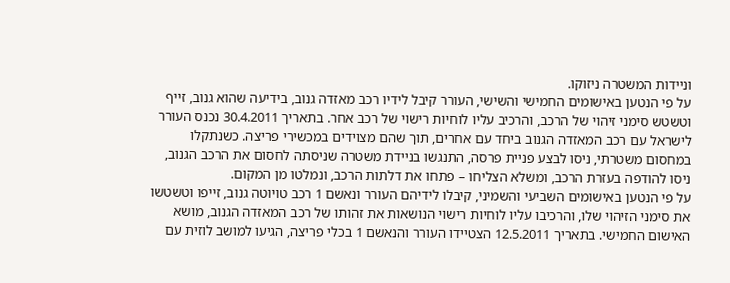וניידות המשטרה ניזוקו.
על פי הנטען באישומים החמישי והשישי, העורר קיבל לידיו רכב מאזדה גנוב, בידיעה שהוא גנוב, זייף וטשטש סימני זיהוי של הרכב, והרכיב עליו לוחיות רישוי של רכב אחר. בתאריך 30.4.2011 נכנס העורר לישראל עם רכב המאזדה הגנוב ביחד עם אחרים, תוך שהם מצוידים במכשירי פריצה. כשנתקלו במחסום משטרתי, ניסו לבצע פניית פרסה, התנגשו בניידת משטרה שניסתה לחסום את הרכב הגנוב, ניסו להודפה בעזרת הרכב, ומשלא הצליחו – פתחו את דלתות הרכב, ונמלטו מן המקום.
על פי הנטען באישומים השביעי והשמיני, קיבלו לידיהם העורר ונאשם 1 רכב טויוטה גנוב, זייפו וטשטשו את סימני הזיהוי שלו, והרכיבו עליו לוחיות רישוי הנושאות את זהותו של רכב המאזדה הגנוב, מושא האישום החמישי. בתאריך 12.5.2011 הצטיידו העורר והנאשם 1 בכלי פריצה, הגיעו למושב לוזית עם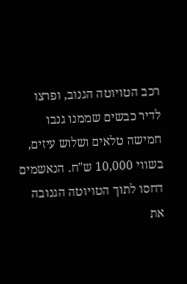רכב הטויוטה הגנוב, ופרצו לדיר כבשים שממנו גנבו חמישה טלאים ושלוש עיזים, בשווי 10,000 ש"ח. הנאשמים דחסו לתוך הטויוטה הגנובה את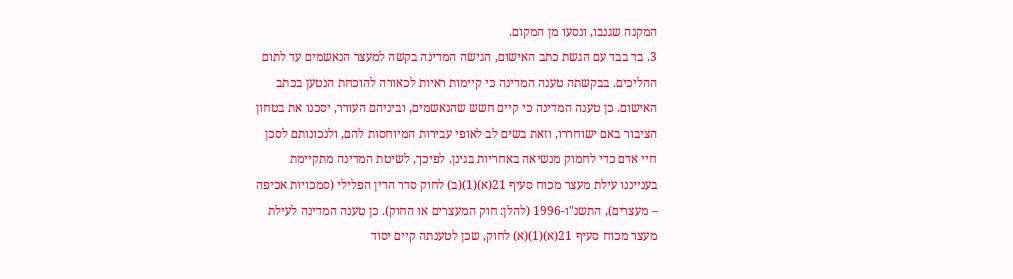המקנה שגנבו, ונסעו מן המקום.
3. בד בבד עם הגשת כתב האישום, הגישה המדינה בקשה למעצר הנאשמים עד לתום ההליכים. בבקשתה טענה המדינה כי קיימות ראיות לכאורה להוכחת הנטען בכתב האישום. כן טענה המדינה כי קיים חשש שהנאשמים, וביניהם העורר, יסכנו את בטחון הציבור באם ישוחררו, וזאת בשים לב לאופי עבירות המיוחסות להם, ולנכונותם לסכן חיי אדם כדי לחמוק מנשיאה באחריות בגינן. לפיכך, לשיטת המדינה מתקיימת בענייננו עילת מעצר מכוח סעיף 21(א)(1)(ב) לחוק סדר הדין הפלילי (סמכויות אכיפה – מעצרים), התשנ"ו-1996 (להלן: חוק המעצרים או החוק). כן טענה המדינה לעילת מעצר מכוח סעיף 21(א)(1)(א) לחוק, שכן לטענתה קיים יסוד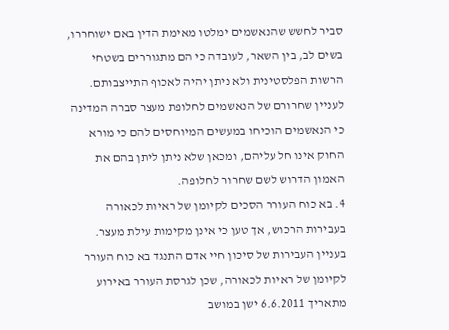סביר לחשש שהנאשמים ימלטו מאימת הדין באם ישוחררו, בשים לב, בין השאר, לעובדה כי הם מתגוררים בשטחי הרשות הפלסטינית ולא ניתן יהיה לאכוף התייצבותם. לעניין שחרורם של הנאשמים לחלופת מעצר סברה המדינה כי הנאשמים הוכיחו במעשים המיוחסים להם כי מורא החוק אינו חל עליהם, ומכאן שלא ניתן ליתן בהם את האמון הדרוש לשם שחרור לחלופה.
4. בא כוח העורר הסכים לקיומן של ראיות לכאורה בעבירות הרכוש, אך טען כי אינן מקימות עילת מעצר. בעניין העבירות של סיכון חיי אדם התנגד בא כוח העורר לקיומן של ראיות לכאורה, שכן לגרסת העורר באירוע מתאריך 6.6.2011 ישן במושב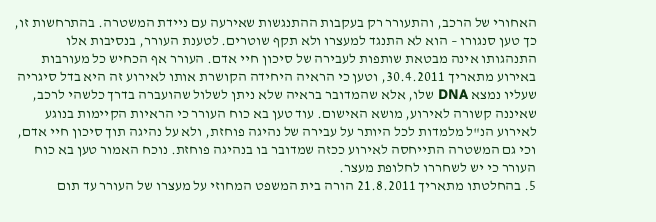האחורי של הרכב, והתעורר רק בעקבות ההתנגשות שאירעה עם ניידת המשטרה. בהתרחשות זו, כך טען סנגורו – הוא לא התנגד למעצרו ולא תקף שוטרים. לטענת העורר, בנסיבות אלו התנהגותו אינה מבטאת שותפות לעבירה של סיכון חיי אדם. העורר אף הכחיש כל מעורבות באירוע מתאריך 30.4.2011, וטען כי הראיה היחידה הקושרת אותו לאירוע זה היא בדל סיגריה שעליו נמצא DNA שלו, אלא שהמדובר בראיה שלא ניתן לשלול שהועברה בדרך כלשהי לרכב, שאיננה קשורה לאירוע, מושא האישום. עוד טען בא כוח העורר כי הראיות הקיימות בנוגע לאירוע הנ"ל מלמדות לכל היותר על עבירה של נהיגה פוחזת, ולא על נהיגה תוך סיכון חיי אדם, וכי גם המשטרה התייחסה לאירוע ככזה שמדובר בו בנהיגה פוחזת. נוכח האמור טען בא כוח העורר כי יש לשחררו לחלופת מעצר.
5. בהחלטתו מתאריך 21.8.2011 הורה בית המשפט המחוזי על מעצרו של העורר עד תום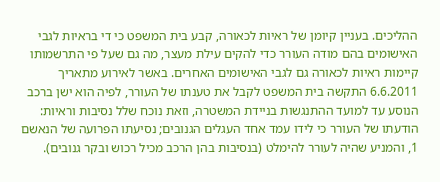ההליכים. בעניין קיומן של ראיות לכאורה, קבע בית המשפט כי די בראיות לגבי האישומים בהם מודה העורר כדי להקים עילת מעצר, מה גם שעל פי התרשמותו קיימות ראיות לכאורה גם לגבי האישומים האחרים. באשר לאירוע מתאריך 6.6.2011 התקשה בית המשפט לקבל את טענתו של העורר, לפיה הוא ישן ברכב הנוסע עד למועד ההתנגשות בניידת המשטרה, וזאת נוכח שלל נסיבות וראיות: הודעתו של העורר כי לידו עמד אחד העגלים הגנובים; נסיעתו הפרועה של הנאשם 1, והמניע שהיה לעורר להימלט (בנסיבות בהן הרכב מכיל רכוש ובקר גנובים).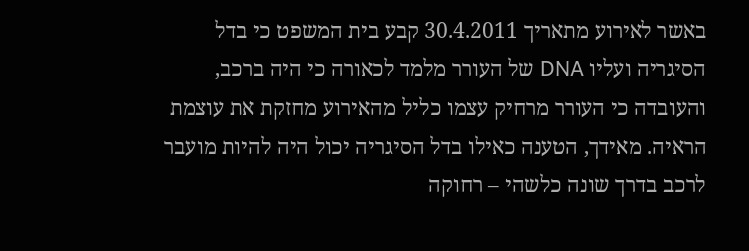באשר לאירוע מתאריך 30.4.2011 קבע בית המשפט כי בדל הסיגריה ועליו DNA של העורר מלמד לכאורה כי היה ברכב, והעובדה כי העורר מרחיק עצמו כליל מהאירוע מחזקת את עוצמת הראיה. מאידך, הטענה כאילו בדל הסיגריה יכול היה להיות מועבר לרכב בדרך שונה כלשהי – רחוקה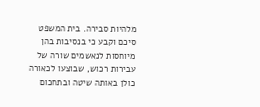מלהיות סבירה. בית המשפט סיכם וקבע כי בנסיבות בהן מיוחסות לנאשמים שורה של עבירות רכוש, שבוצעו לכאורה כולן באותה שיטה ובתחכום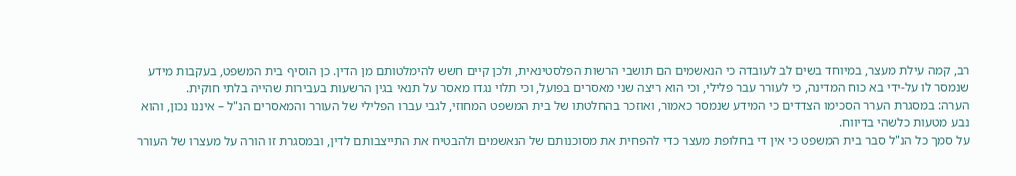רב, קמה עילת מעצר, במיוחד בשים לב לעובדה כי הנאשמים הם תושבי הרשות הפלסטינאית, ולכן קיים חשש להימלטותם מן הדין. כן הוסיף בית המשפט, בעקבות מידע שנמסר לו על-ידי בא כוח המדינה, כי לעורר עבר פלילי, וכי הוא ריצה שני מאסרים בפועל, וכי תלוי נגדו מאסר על תנאי בגין הרשעות בעבירות שהייה בלתי חוקית.
הערה: במסגרת הערר הסכימו הצדדים כי המידע שנמסר כאמור, ואוזכר בהחלטתו של בית המשפט המחוזי, לגבי עברו הפלילי של העורר והמאסרים הנ"ל – איננו נכון, והוא נבע מטעות כלשהי בדיווח.
על סמך כל הנ"ל סבר בית המשפט כי אין די בחלופת מעצר כדי להפחית את מסוכנותם של הנאשמים ולהבטיח את התייצבותם לדין, ובמסגרת זו הורה על מעצרו של העורר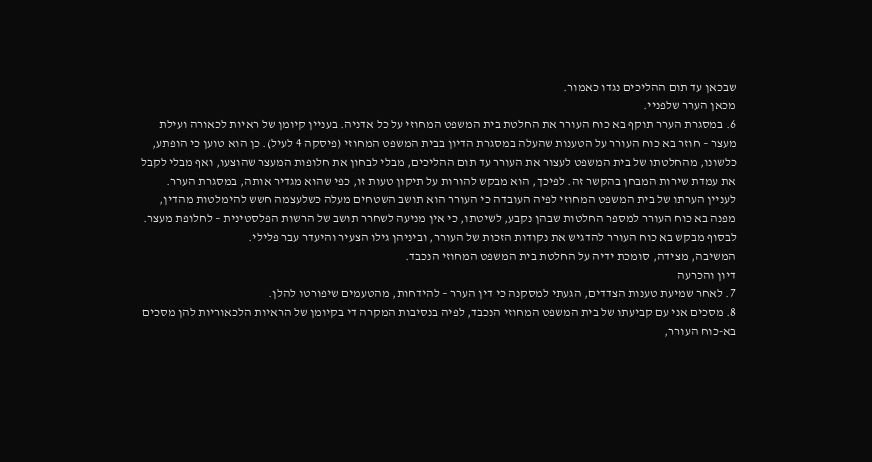שבכאן עד תום ההליכים נגדו כאמור.
מכאן הערר שלפניי.
6. במסגרת הערר תוקף בא כוח העורר את החלטת בית המשפט המחוזי על כל אדניה. בעניין קיומן של ראיות לכאורה ועילת מעצר – חוזר בא כוח העורר על הטענות שהעלה במסגרת הדיון בבית המשפט המחוזי (פיסקה 4 לעיל). כן הוא טוען כי הופתע, כלשונו, מהחלטתו של בית המשפט לעצור את העורר עד תום ההליכים, מבלי לבחון את חלופות המעצר שהוצעו, ואף מבלי לקבל את עמדת שירות המבחן בהקשר זה. לפיכך, הוא מבקש להורות על תיקון טעות זו, כפי שהוא מגדיר אותה, במסגרת הערר. לעניין הערתו של בית המשפט המחוזי לפיה העובדה כי העורר הוא תושב השטחים מעלה כשלעצמה חשש להימלטות מהדין, מפנה בא כוח העורר למספר החלטות שבהן נקבע, לשיטתו, כי אין מניעה לשחרר תושב של הרשות הפלסטינית – לחלופת מעצר. לבסוף מבקש בא כוח העורר להדגיש את נקודות הזכות של העורר, וביניהן גילו הצעיר והיעדר עבר פלילי.
המשיבה, מצידה, סומכת ידיה על החלטת בית המשפט המחוזי הנכבד.
דיון והכרעה
7. לאחר שמיעת טענות הצדדים, הגעתי למסקנה כי דין הערר – להידחות, מהטעמים שיפורטו להלן.
8. מסכים אני עם קביעתו של בית המשפט המחוזי הנכבד, לפיה בנסיבות המקרה די בקיומן של הראיות הלכאוריות להן מסכים בא-כוח העורר,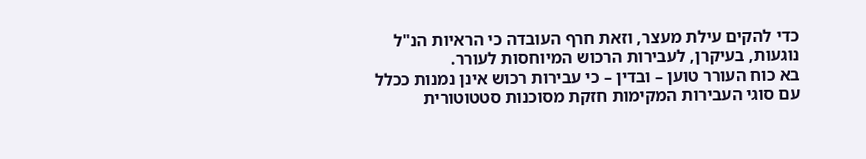כדי להקים עילת מעצר, וזאת חרף העובדה כי הראיות הנ"ל נוגעות, בעיקרן, לעבירות הרכוש המיוחסות לעורר.
בא כוח העורר טוען – ובדין – כי עבירות רכוש אינן נמנות ככלל עם סוגי העבירות המקימות חזקת מסוכנות סטטוטורית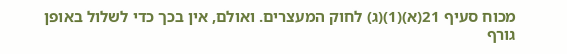מכוח סעיף 21(א)(1)(ג) לחוק המעצרים. ואולם, אין בכך כדי לשלול באופן גורף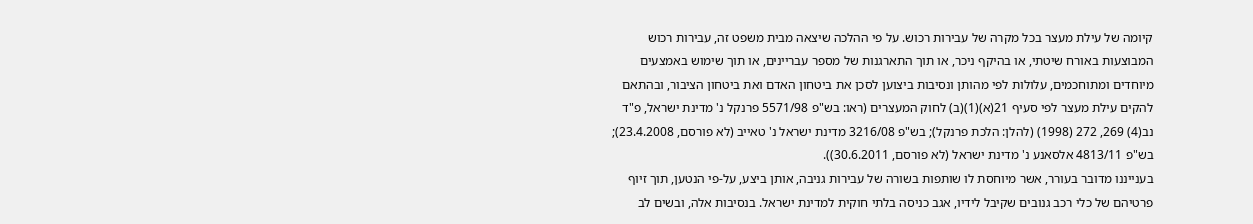קיומה של עילת מעצר בכל מקרה של עבירות רכוש. על פי ההלכה שיצאה מבית משפט זה, עבירות רכוש המבוצעות באורח שיטתי, או בהיקף ניכר, או תוך התארגנות של מספר עבריינים, או תוך שימוש באמצעים מיוחדים ומתוחכמים, עלולות לפי מהותן ונסיבות ביצוען לסכן את ביטחון האדם ואת ביטחון הציבור, ובהתאם להקים עילת מעצר לפי סעיף 21(א)(1)(ב) לחוק המעצרים (ראו: בש"פ 5571/98 פרנקל נ' מדינת ישראל, פ"ד נב(4) 269, 272 (1998) (להלן: הלכת פרנקל); בש"פ 3216/08 מדינת ישראל נ' טאייב (לא פורסם, 23.4.2008); בש"פ 4813/11 אלסאנע נ' מדינת ישראל (לא פורסם, 30.6.2011)).
בענייננו מדובר בעורר, אשר מיוחסת לו שותפות בשורה של עבירות גניבה, אותן ביצע, על-פי הנטען, תוך זיוף פרטיהם של כלי רכב גנובים שקיבל לידיו, אגב כניסה בלתי חוקית למדינת ישראל. בנסיבות אלה, ובשים לב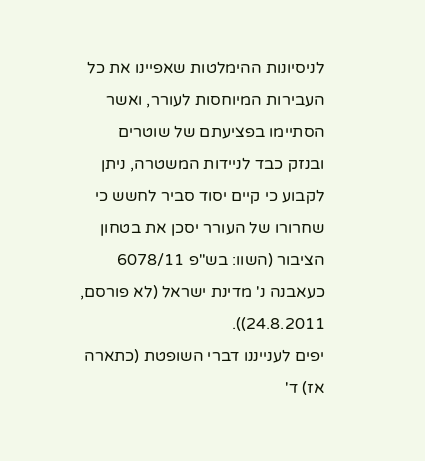לניסיונות ההימלטות שאפיינו את כל העבירות המיוחסות לעורר, ואשר הסתיימו בפציעתם של שוטרים ובנזק כבד לניידות המשטרה, ניתן לקבוע כי קיים יסוד סביר לחשש כי שחרורו של העורר יסכן את בטחון הציבור (השוו: בש"פ 6078/11 כעאבנה נ' מדינת ישראל (לא פורסם, 24.8.2011)).
יפים לענייננו דברי השופטת (כתארה אז) ד'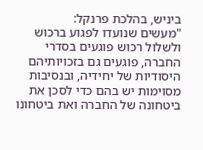ביניש, בהלכת פרנקל:
"מעשים שנועדו לפגוע ברכוש ולשלול רכוש פוגעים בסדרי החברה, פוגעים גם בזכויותיהם היסודיות של יחידיה, ובנסיבות מסוימות יש בהם כדי לסכן את ביטחונה של החברה ואת ביטחונו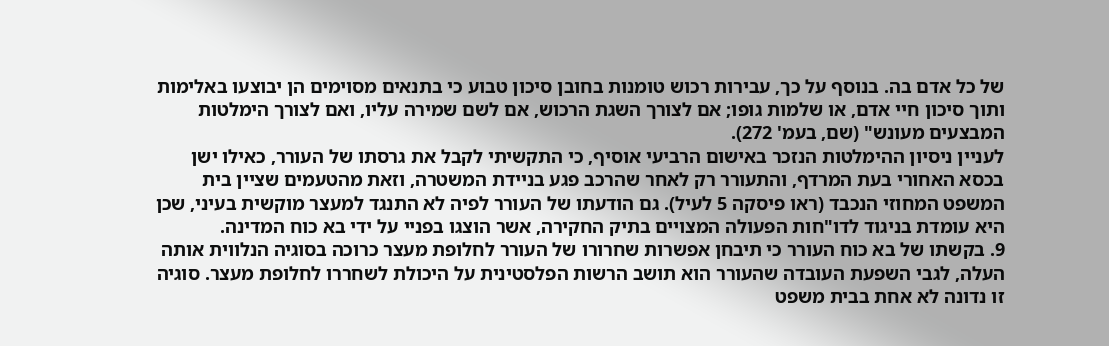של כל אדם בה. בנוסף על כך, עבירות רכוש טומנות בחובן סיכון טבוע כי בתנאים מסוימים הן יבוצעו באלימות ותוך סיכון חיי אדם, או שלמות גופו; אם לצורך השגת הרכוש, אם לשם שמירה עליו, ואם לצורך הימלטות המבצעים מעונש" (שם, בעמ' 272).
לעניין ניסיון ההימלטות הנזכר באישום הרביעי אוסיף, כי התקשיתי לקבל את גרסתו של העורר, כאילו ישן בכסא האחורי בעת המרדף, והתעורר רק לאחר שהרכב פגע בניידת המשטרה, וזאת מהטעמים שציין בית המשפט המחוזי הנכבד (ראו פיסקה 5 לעיל). גם הודעתו של העורר לפיה לא התנגד למעצר מוקשית בעיני, שכן היא עומדת בניגוד לדו"חות הפעולה המצויים בתיק החקירה, אשר הוצגו בפניי על ידי בא כוח המדינה.
9. בקשתו של בא כוח העורר כי תיבחן אפשרות שחרורו של העורר לחלופת מעצר כרוכה בסוגיה הנלווית אותה העלה, לגבי השפעת העובדה שהעורר הוא תושב הרשות הפלסטינית על היכולת לשחררו לחלופת מעצר. סוגיה זו נדונה לא אחת בבית משפט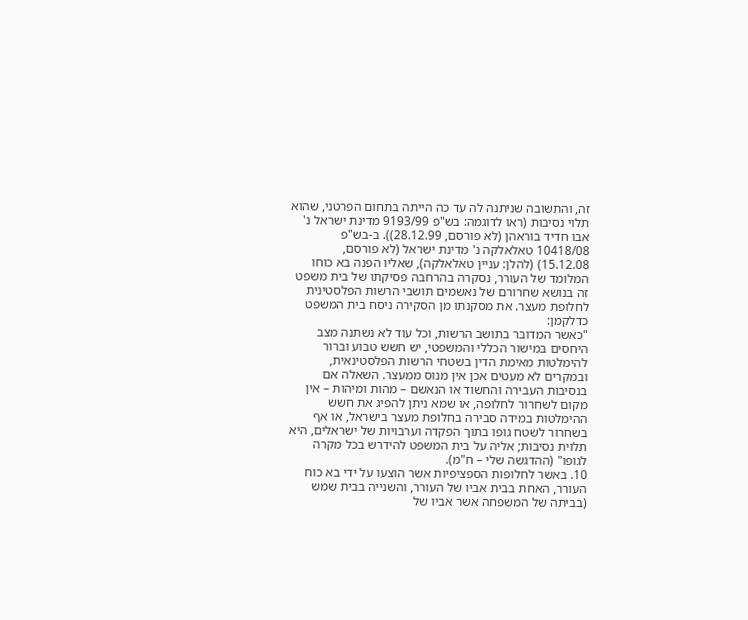זה, והתשובה שניתנה לה עד כה הייתה בתחום הפרטני, שהוא תלוי נסיבות (ראו לדוגמה: בש"פ 9193/99 מדינת ישראל נ' אבו חדיד בוראהן (לא פורסם, 28.12.99)). ב-בש"פ 10418/08 טאלאלקה נ' מדינת ישראל (לא פורסם, 15.12.08) (להלן: עניין טאלאלקה), שאליו הפנה בא כוחו המלומד של העורר, נסקרה בהרחבה פסיקתו של בית משפט זה בנושא שחרורם של נאשמים תושבי הרשות הפלסטינית לחלופת מעצר. את מסקנתו מן הסקירה ניסח בית המשפט כדלקמן:
"כאשר המדובר בתושב הרשות, וכל עוד לא נשתנה מצב היחסים במישור הכללי והמשפטי, יש חשש טבוע וברור להימלטות מאימת הדין בשטחי הרשות הפלסטינאית, ובמקרים לא מעטים אכן אין מנוס ממעצר. השאלה אם בנסיבות העבירה והחשוד או הנאשם – מהות ומיהות – אין מקום לשחרור לחלופה, או שמא ניתן להפיג את חשש ההימלטות במידה סבירה בחלופת מעצר בישראל, או אף בשחרור לשטח גופו בתוך הפקדה וערבויות של ישראלים, היא תלוית נסיבות; אליה על בית המשפט להידרש בכל מקרה לגופו" (ההדגשה שלי – ח"מ).
10. באשר לחלופות הספציפיות אשר הוצעו על ידי בא כוח העורר, האחת בבית אביו של העורר, והשנייה בבית שמש (בביתה של המשפחה אשר אביו של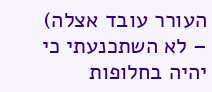העורר עובד אצלה) – לא השתכנעתי כי יהיה בחלופות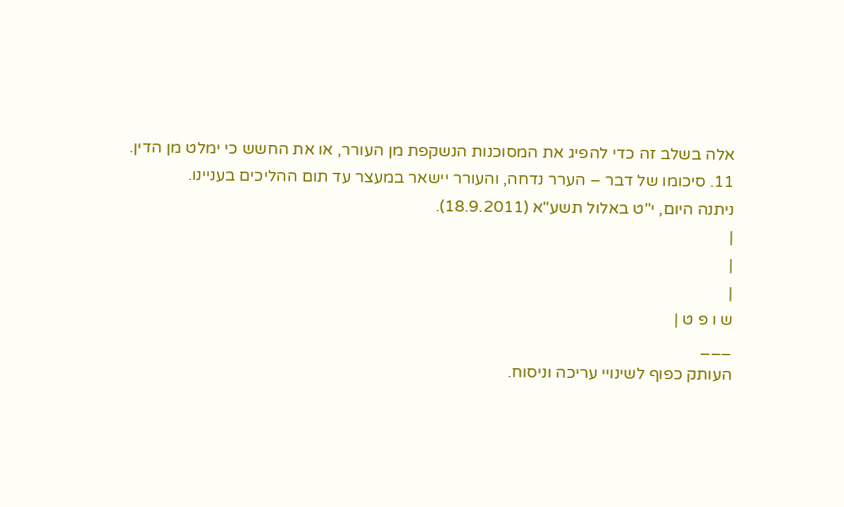אלה בשלב זה כדי להפיג את המסוכנות הנשקפת מן העורר, או את החשש כי ימלט מן הדין.
11. סיכומו של דבר – הערר נדחה, והעורר יישאר במעצר עד תום ההליכים בעניינו.
ניתנה היום, י"ט באלול תשע"א (18.9.2011).
|
|
|
ש ו פ ט |
___
העותק כפוף לשינויי עריכה וניסוח.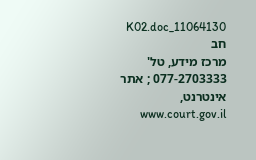11064130_K02.doc חב
מרכז מידע, טל' 077-2703333 ; אתר אינטרנט, www.court.gov.il